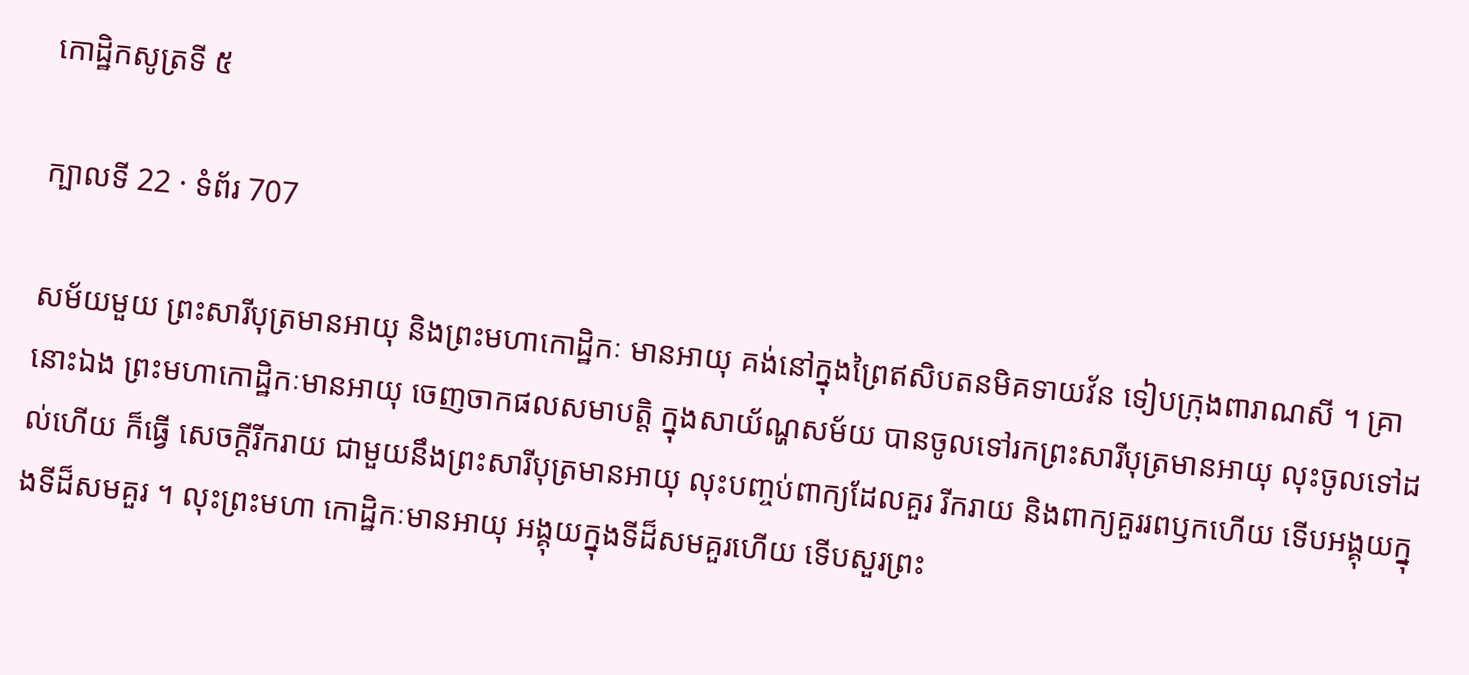កោដ្ឋិកសូត្រទី ៥

ក្បាលទី 22 · ទំព័រ 707

សម័យមួយ ព្រះសារីបុត្រមានអាយុ និងព្រះមហាកោដ្ឋិកៈ មានអាយុ គង់នៅក្នុងព្រៃឥសិបតនមិគទាយវ័ន ទៀបក្រុងពារាណសី ។ គ្រា នោះឯង ព្រះមហាកោដ្ឋិកៈមានអាយុ ចេញចាកផលសមាបត្តិ ក្នុងសាយ័ណ្ហសម័យ បានចូលទៅរកព្រះសារីបុត្រមានអាយុ លុះចូលទៅដល់ហើយ ក៏ធ្វើ សេចក្តីរីករាយ ជាមួយនឹងព្រះសារីបុត្រមានអាយុ លុះបញ្ចប់ពាក្យដែលគួរ រីករាយ និងពាក្យគួររពឫកហើយ ទើបអង្គុយក្នុងទីដ៏សមគួរ ។ លុះព្រះមហា កោដ្ឋិកៈមានអាយុ អង្គុយក្នុងទីដ៏សមគួរហើយ ទើបសួរព្រះ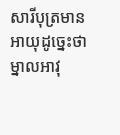សារីបុត្រមាន អាយុដូច្នេះថា ម្នាលអាវុ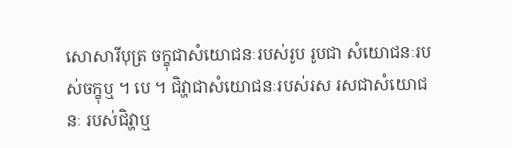សោសារីបុត្រ ចក្ខុជាសំយោជនៈរបស់រូប រូបជា សំយោជនៈរបស់ចក្ខុឬ ។ បេ ។ ជិវ្ហាជាសំយោជនៈរបស់រស រសជាសំយោជនៈ របស់ជិវ្ហាឬ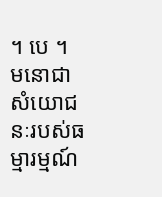។ បេ ។ មនោជាសំយោជនៈរបស់ធម្មារម្មណ៍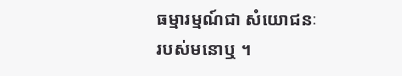ធម្មារម្មណ៍ជា សំយោជនៈរបស់មនោឬ ។